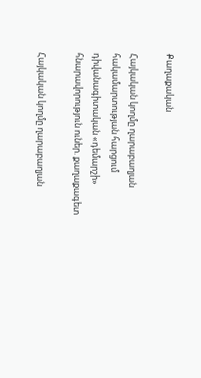Քաղաքական

Հայկական կողմը ղարաբաղյան հակամարտության հարցում դիվանագիտական «դեմարշի» հնարավորություն ուներ. քաղաքագետ

Հայկական կողմը ղարաբաղյան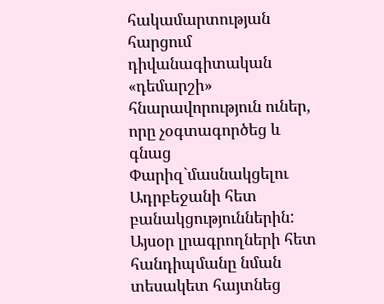հակամարտության հարցում դիվանագիտական «դեմարշի» հնարավորություն ուներ, որը չօգտագործեց և գնաց Փարիզ`մասնակցելու Ադրբեջանի հետ բանակցություններին: Այսօր լրագրողների հետ հանդիպմանը նման տեսակետ հայտնեց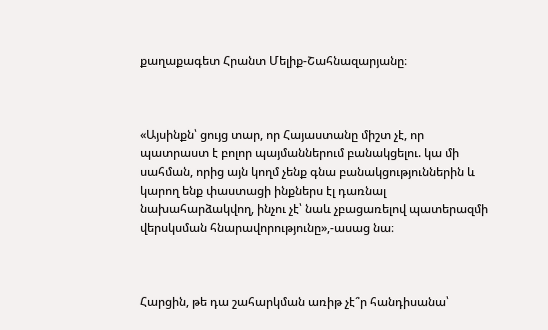քաղաքագետ Հրանտ Մելիք-Շահնազարյանը։



«Այսինքն՝ ցույց տար, որ Հայաստանը միշտ չէ, որ պատրաստ է բոլոր պայմաններում բանակցելու. կա մի սահման, որից այն կողմ չենք գնա բանակցություններին և կարող ենք փաստացի ինքներս էլ դառնալ նախահարձակվող, ինչու չէ՝ նաև չբացառելով պատերազմի վերսկսման հնարավորությունը»,-ասաց նա։



Հարցին, թե դա շահարկման առիթ չէ՞ր հանդիսանա՝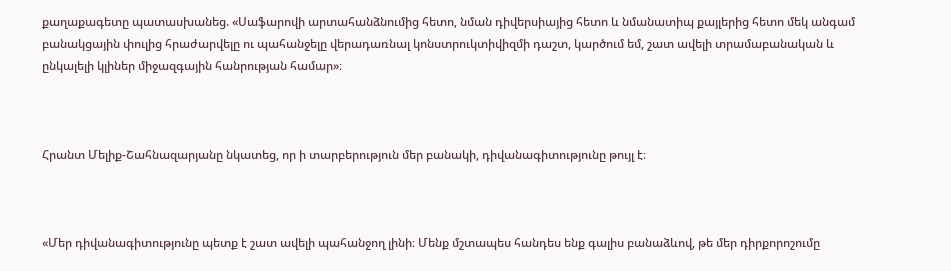քաղաքագետը պատասխանեց. «Սաֆարովի արտահանձնումից հետո, նման դիվերսիայից հետո և նմանատիպ քայլերից հետո մեկ անգամ բանակցային փուլից հրաժարվելը ու պահանջելը վերադառնալ կոնստրուկտիվիզմի դաշտ, կարծում եմ, շատ ավելի տրամաբանական և ընկալելի կլիներ միջազգային հանրության համար»։



Հրանտ Մելիք-Շահնազարյանը նկատեց, որ ի տարբերություն մեր բանակի, դիվանագիտությունը թույլ է։



«Մեր դիվանագիտությունը պետք է շատ ավելի պահանջող լինի։ Մենք մշտապես հանդես ենք գալիս բանաձևով, թե մեր դիրքորոշումը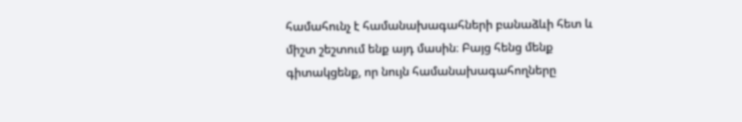համահունչ է համանախագահների բանաձևի հետ և միշտ շեշտում ենք այդ մասին։ Բայց հենց մենք գիտակցենք, որ նույն համանախագահողները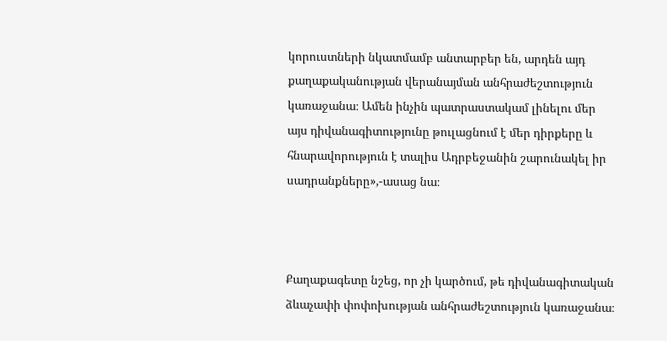կորուստների նկատմամբ անտարբեր են, արդեն այդ քաղաքականության վերանայման անհրաժեշտություն կառաջանա։ Ամեն ինչին պատրաստակամ լինելու մեր այս դիվանագիտությունը թուլացնում է մեր դիրքերը և հնարավորություն է տալիս Ադրբեջանին շարունակել իր սադրանքները»,-ասաց նա։



Քաղաքագետը նշեց, որ չի կարծում, թե դիվանագիտական ձևաչափի փոփոխության անհրաժեշտություն կառաջանա։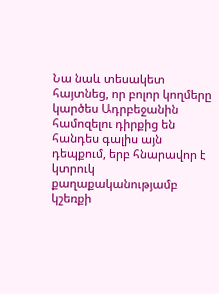Նա նաև տեսակետ հայտնեց, որ բոլոր կողմերը կարծես Ադրբեջանին համոզելու դիրքից են հանդես գալիս այն դեպքում, երբ հնարավոր է կտրուկ քաղաքականությամբ կշեռքի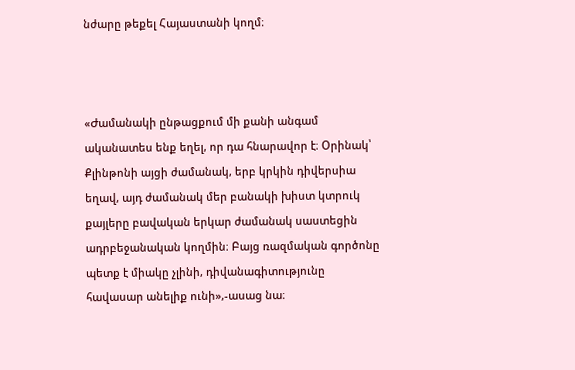նժարը թեքել Հայաստանի կողմ։



«Ժամանակի ընթացքում մի քանի անգամ ականատես ենք եղել, որ դա հնարավոր է։ Օրինակ՝ Քլինթոնի այցի ժամանակ, երբ կրկին դիվերսիա եղավ, այդ ժամանակ մեր բանակի խիստ կտրուկ քայլերը բավական երկար ժամանակ սաստեցին ադրբեջանական կողմին։ Բայց ռազմական գործոնը պետք է միակը չլինի, դիվանագիտությունը հավասար անելիք ունի»,-ասաց նա։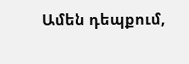Ամեն դեպքում,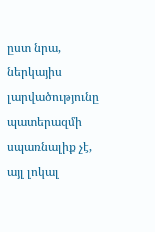ըստ նրա, ներկայիս լարվածությունը պատերազմի սպառնալիք չէ, այլ լոկալ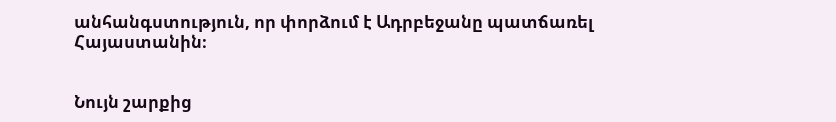անհանգստություն, որ փորձում է Ադրբեջանը պատճառել Հայաստանին։


Նույն շարքից